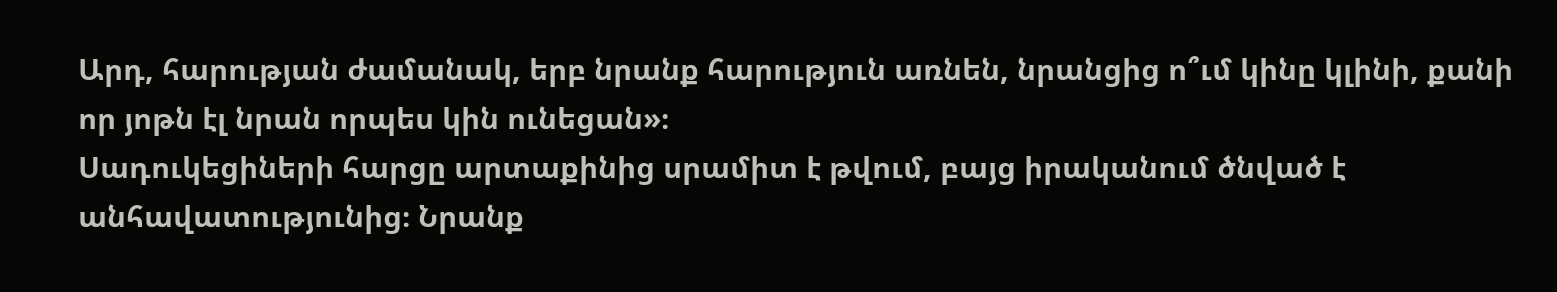Արդ, հարության ժամանակ, երբ նրանք հարություն առնեն, նրանցից ո՞ւմ կինը կլինի, քանի որ յոթն էլ նրան որպես կին ունեցան»։
Սադուկեցիների հարցը արտաքինից սրամիտ է թվում, բայց իրականում ծնված է անհավատությունից։ Նրանք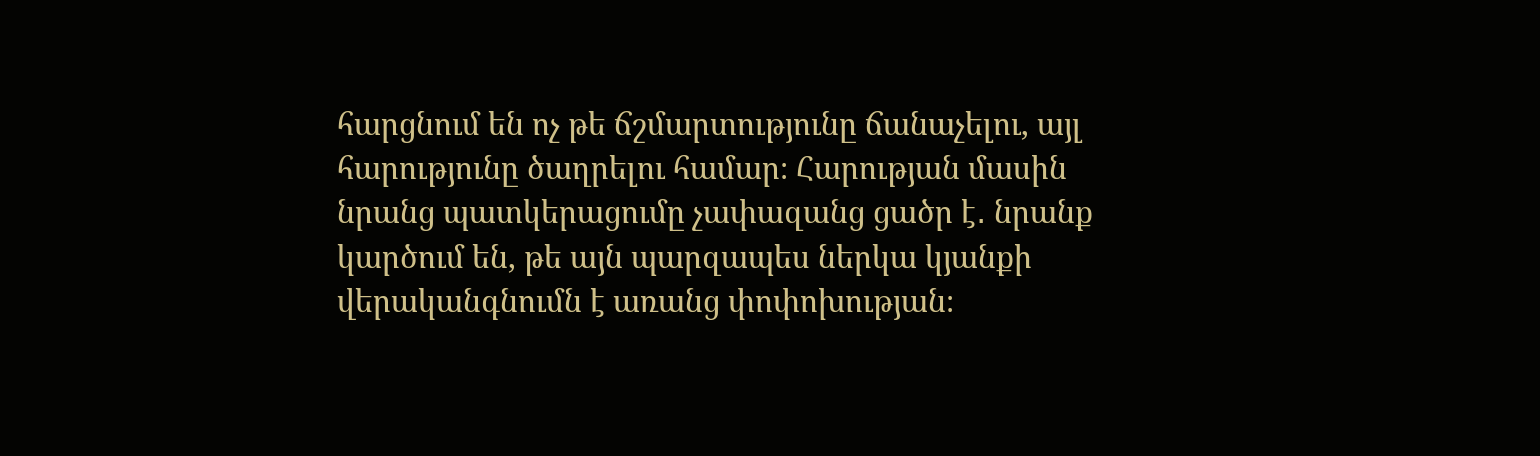հարցնում են ոչ թե ճշմարտությունը ճանաչելու, այլ հարությունը ծաղրելու համար։ Հարության մասին նրանց պատկերացումը չափազանց ցածր է․ նրանք կարծում են, թե այն պարզապես ներկա կյանքի վերականգնումն է առանց փոփոխության։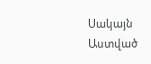Սակայն Աստված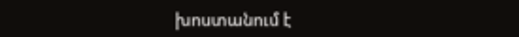խոստանում է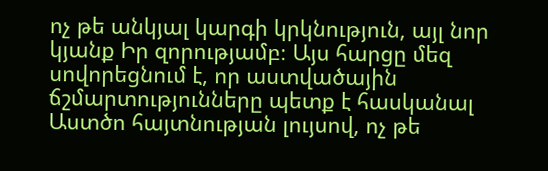ոչ թե անկյալ կարգի կրկնություն, այլ նոր կյանք Իր զորությամբ։ Այս հարցը մեզ սովորեցնում է, որ աստվածային ճշմարտությունները պետք է հասկանալ Աստծո հայտնության լույսով, ոչ թե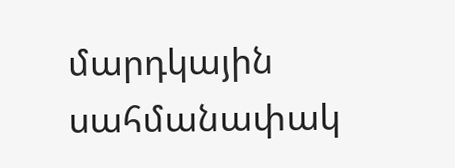մարդկային սահմանափակ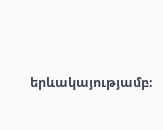երևակայությամբ։